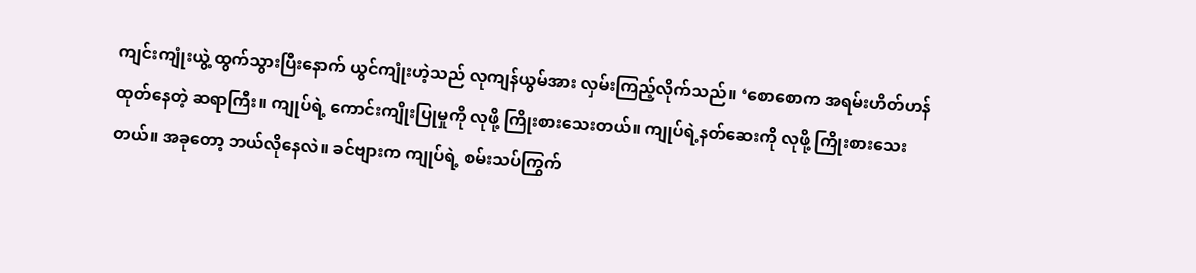ကျင်းကျုံးယွဲ့ ထွက်သွားပြီးနောက် ယွင်ကျုံးဟဲ့သည် လုကျန်ယွမ်အား လှမ်းကြည့်လိုက်သည်။ ‘စောစောက အရမ်းဟိတ်ဟန် ထုတ်နေတဲ့ ဆရာကြီး။ ကျုပ်ရဲ့ ကောင်းကျိုးပြုမှုကို လုဖို့ ကြိုးစားသေးတယ်။ ကျုပ်ရဲ့နတ်ဆေးကို လုဖို့ ကြိုးစားသေးတယ်။ အခုတော့ ဘယ်လိုနေလဲ။ ခင်ဗျားက ကျုပ်ရဲ့ စမ်းသပ်ကြွက်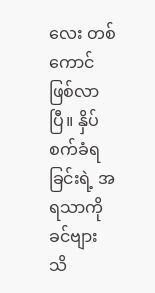လေး တစ်ကောင် ဖြစ်လာပြီ။ နှိပ်စက်ခံရခြင်းရဲ့ အရသာကို ခင်ဗျား သိ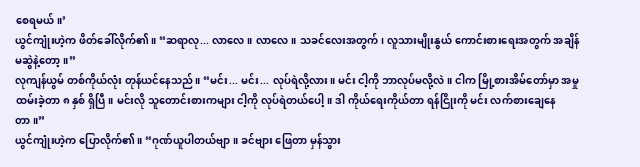စေရမယ်။’
ယွင်ကျုံးဟဲ့က ဖိတ်ခေါ်လိုက်၏။ “ဆရာလု... လာလေ။ လာလေ။ သခင်လေးအတွက်၊ လူသားမျိုးနွယ် ကောင်းစားရေးအတွက် အချိန်မဆွဲနဲ့တော့။”
လုကျန်ယွမ် တစ်ကိုယ်လုံး တုန်ယင်နေသည်။ “မင်း... မင်း... လုပ်ရဲလို့လား။ မင်း ငါ့ကို ဘာလုပ်မလို့လဲ။ ငါက မြို့စားအိမ်တော်မှာ အမှုထမ်းခဲ့တာ ၈ နှစ် ရှိပြီ။ မင်းလို သူတောင်းစားကများ ငါ့ကို လုပ်ရဲတယ်ပေါ့။ ဒါ ကိုယ်ရေးကိုယ်တာ ရန်ငြိုးကို မင်း လက်စားချေနေတာ။”
ယွင်ကျုံးဟဲ့က ပြောလိုက်၏။ “ဂုဏ်ယူပါတယ်ဗျာ။ ခင်ဗျား ဖြေတာ မှန်သွား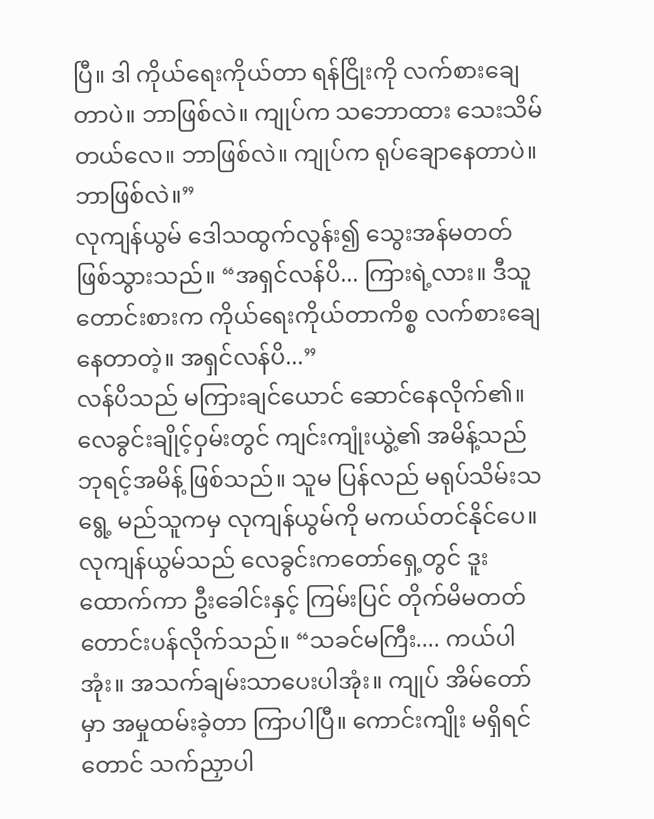ပြီ။ ဒါ ကိုယ်ရေးကိုယ်တာ ရန်ငြိုးကို လက်စားချေတာပဲ။ ဘာဖြစ်လဲ။ ကျုပ်က သဘောထား သေးသိမ်တယ်လေ။ ဘာဖြစ်လဲ။ ကျုပ်က ရုပ်ချောနေတာပဲ။ ဘာဖြစ်လဲ။”
လုကျန်ယွမ် ဒေါသထွက်လွန်း၍ သွေးအန်မတတ် ဖြစ်သွားသည်။ “အရှင်လန်ပိ... ကြားရဲ့လား။ ဒီသူတောင်းစားက ကိုယ်ရေးကိုယ်တာကိစ္စ လက်စားချေနေတာတဲ့။ အရှင်လန်ပိ...”
လန်ပိသည် မကြားချင်ယောင် ဆောင်နေလိုက်၏။ လေခွင်းချိုင့်ဝှမ်းတွင် ကျင်းကျုံးယွဲ့၏ အမိန့်သည် ဘုရင့်အမိန့် ဖြစ်သည်။ သူမ ပြန်လည် မရုပ်သိမ်းသရွေ့ မည်သူကမှ လုကျန်ယွမ်ကို မကယ်တင်နိုင်ပေ။
လုကျန်ယွမ်သည် လေခွင်းကတော်ရှေ့တွင် ဒူးထောက်ကာ ဦးခေါင်းနှင့် ကြမ်းပြင် တိုက်မိမတတ် တောင်းပန်လိုက်သည်။ “သခင်မကြီး.... ကယ်ပါအုံး။ အသက်ချမ်းသာပေးပါအုံး။ ကျုပ် အိမ်တော်မှာ အမှုထမ်းခဲ့တာ ကြာပါပြီ။ ကောင်းကျိုး မရှိရင်တောင် သက်ညှာပါ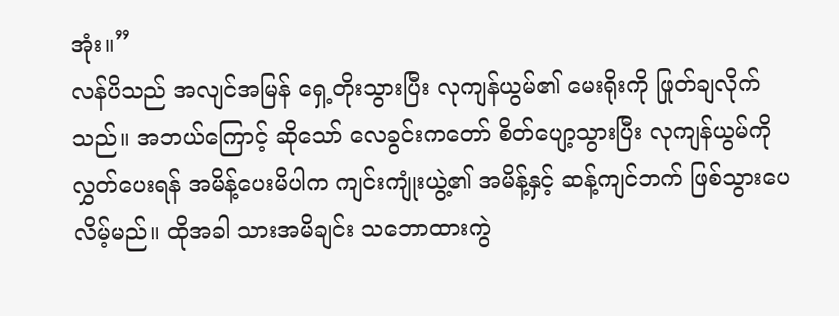အုံး။”
လန်ပိသည် အလျင်အမြန် ရှေ့တိုးသွားပြီး လုကျန်ယွမ်၏ မေးရိုးကို ဖြုတ်ချလိုက်သည်။ အဘယ်ကြောင့် ဆိုသော် လေခွင်းကတော် စိတ်ပျော့သွားပြီး လုကျန်ယွမ်ကို လွှတ်ပေးရန် အမိန့်ပေးမိပါက ကျင်းကျုံးယွဲ့၏ အမိန့်နှင့် ဆန့်ကျင်ဘက် ဖြစ်သွားပေလိမ့်မည်။ ထိုအခါ သားအမိချင်း သဘောထားကွဲ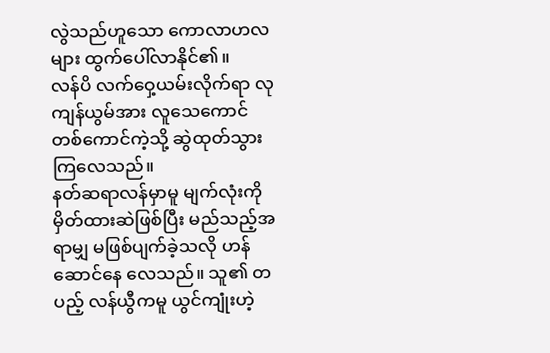လွဲသည်ဟူသော ကောလာဟလများ ထွက်ပေါ်လာနိုင်၏။
လန်ပိ လက်ဝှေ့ယမ်းလိုက်ရာ လုကျန်ယွမ်အား လူသေကောင် တစ်ကောင်ကဲ့သို့ ဆွဲထုတ်သွားကြလေသည်။
နတ်ဆရာလန်မှာမူ မျက်လုံးကို မှိတ်ထားဆဲဖြစ်ပြီး မည်သည့်အရာမျှ မဖြစ်ပျက်ခဲ့သလို ဟန်ဆောင်နေ လေသည်။ သူ၏ တပည့် လန်ယွီကမူ ယွင်ကျုံးဟဲ့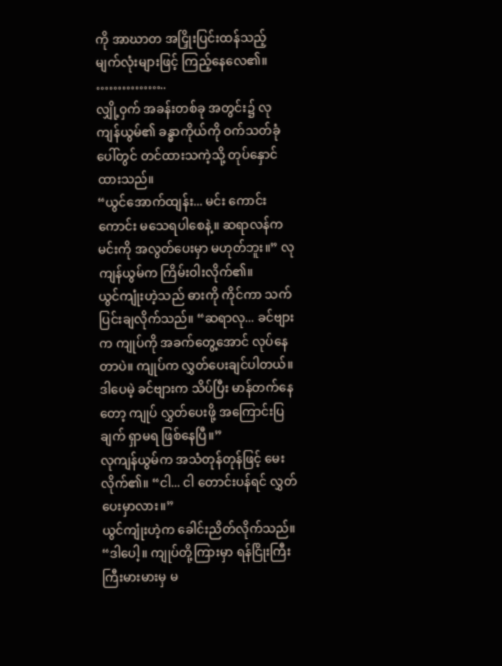ကို အာဃာတ အငြှိုးပြင်းထန်သည့် မျက်လုံးများဖြင့် ကြည့်နေလေ၏။
……………..
လျှို့ဝှက် အခန်းတစ်ခု အတွင်း၌ လုကျန်ယွမ်၏ ခန္ဓာကိုယ်ကို ဝက်သတ်ခုံပေါ်တွင် တင်ထားသကဲ့သို့ တုပ်နှောင်ထားသည်။
“ယွင်အောက်ထျန်း... မင်း ကောင်းကောင်း မသေရပါစေနဲ့။ ဆရာလန်က မင်းကို အလွတ်ပေးမှာ မဟုတ်ဘူး။” လုကျန်ယွမ်က ကြိမ်းဝါးလိုက်၏။
ယွင်ကျုံးဟဲ့သည် ဓားကို ကိုင်ကာ သက်ပြင်းချလိုက်သည်။ “ဆရာလု... ခင်ဗျားက ကျုပ်ကို အခက်တွေ့အောင် လုပ်နေတာပဲ။ ကျုပ်က လွှတ်ပေးချင်ပါတယ်။ ဒါပေမဲ့ ခင်ဗျားက သိပ်ပြီး မာန်တက်နေတော့ ကျုပ် လွှတ်ပေးဖို့ အကြောင်းပြချက် ရှာမရ ဖြစ်နေပြီ။”
လုကျန်ယွမ်က အသံတုန်တုန်ဖြင့် မေးလိုက်၏။ “ငါ... ငါ တောင်းပန်ရင် လွှတ်ပေးမှာလား။”
ယွင်ကျုံးဟဲ့က ခေါင်းညိတ်လိုက်သည်။ “ဒါပေါ့။ ကျုပ်တို့ကြားမှာ ရန်ငြိုးကြီးကြီးမားမားမှ မ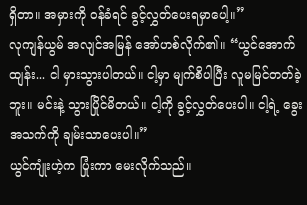ရှိတာ။ အမှားကို ဝန်ခံရင် ခွင့်လွှတ်ပေးရမှာပေါ့။”
လုကျန်ယွမ် အလျင်အမြန် အော်ဟစ်လိုက်၏။ “ယွင်အောက်ထျန်း... ငါ မှားသွားပါတယ်။ ငါ့မှာ မျက်စိပါပြီး လူမမြင်တတ်ခဲ့ဘူး။ မင်းနဲ့ သွားပြိုင်မိတယ်။ ငါ့ကို ခွင့်လွှတ်ပေးပါ။ ငါ့ရဲ့ ခွေးအသက်ကို ချမ်းသာပေးပါ။”
ယွင်ကျုံးဟဲ့က ပြုံးကာ မေးလိုက်သည်။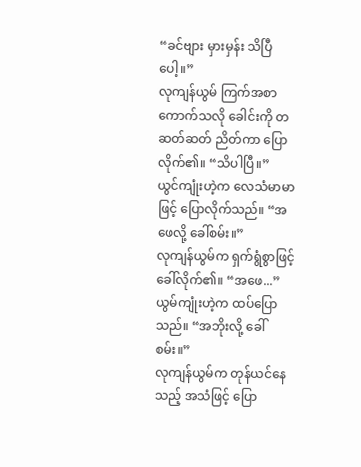“ခင်ဗျား မှားမှန်း သိပြီပေါ့။”
လုကျန်ယွမ် ကြက်အစာကောက်သလို ခေါင်းကို တဆတ်ဆတ် ညိတ်ကာ ပြောလိုက်၏။ “သိပါပြီ။”
ယွင်ကျုံးဟဲ့က လေသံမာမာဖြင့် ပြောလိုက်သည်။ “အဖေလို့ ခေါ်စမ်း။”
လုကျန်ယွမ်က ရှက်ရွံစွာဖြင့် ခေါ်လိုက်၏။ “အဖေ...”
ယွမ်ကျုံးဟဲ့က ထပ်ပြောသည်။ “အဘိုးလို့ ခေါ်စမ်း။”
လုကျန်ယွမ်က တုန်ယင်နေသည့် အသံဖြင့် ပြော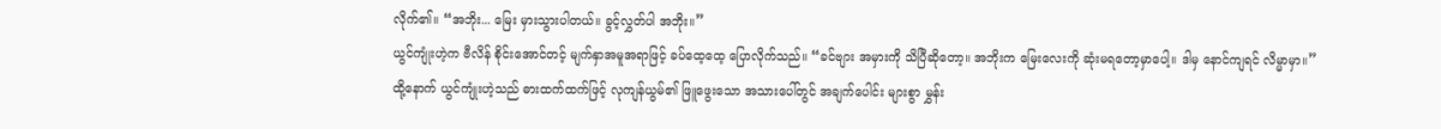လိုက်၏။ “အဘိုး... မြေး မှားသွားပါတယ်။ ခွင့်လွှတ်ပါ အဘိုး။”
ယွင်ကျုံးဟဲ့က ဗီလိန် စိုင်းအောင်တင့် မျက်နှာအမူအရာဖြင့် ခပ်ထေ့ထေ့ ပြောလိုက်သည်။ “ခင်ဗျား အမှားကို သိပြီဆိုတော့။ အဘိုးက မြေးလေးကို ဆုံးမရတော့မှာပေါ့။ ဒါမှ နောင်ကျရင် လိမ္မာမှာ။”
ထို့နောက် ယွင်ကျုံးဟဲ့သည် ဓားထက်ထက်ဖြင့် လုကျန်ယွမ်၏ ဖြူဖွေးသော အသားပေါ်တွင် အချက်ပေါင်း များစွာ မွှန်း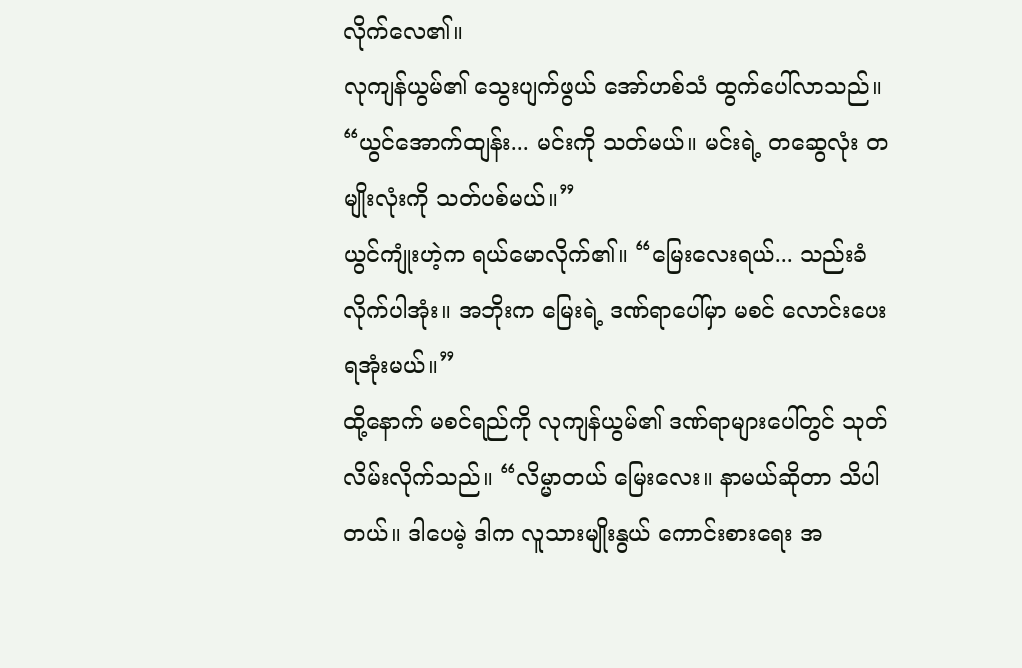လိုက်လေ၏။
လုကျန်ယွမ်၏ သွေးပျက်ဖွယ် အော်ဟစ်သံ ထွက်ပေါ်လာသည်။ “ယွင်အောက်ထျန်း... မင်းကို သတ်မယ်။ မင်းရဲ့ တဆွေလုံး တမျိုးလုံးကို သတ်ပစ်မယ်။”
ယွင်ကျုံးဟဲ့က ရယ်မောလိုက်၏။ “မြေးလေးရယ်... သည်းခံလိုက်ပါအုံး။ အဘိုးက မြေးရဲ့ ဒဏ်ရာပေါ်မှာ မစင် လောင်းပေးရအုံးမယ်။”
ထို့နောက် မစင်ရည်ကို လုကျန်ယွမ်၏ ဒဏ်ရာများပေါ်တွင် သုတ်လိမ်းလိုက်သည်။ “လိမ္မာတယ် မြေးလေး။ နာမယ်ဆိုတာ သိပါတယ်။ ဒါပေမဲ့ ဒါက လူသားမျိုးနွယ် ကောင်းစားရေး အ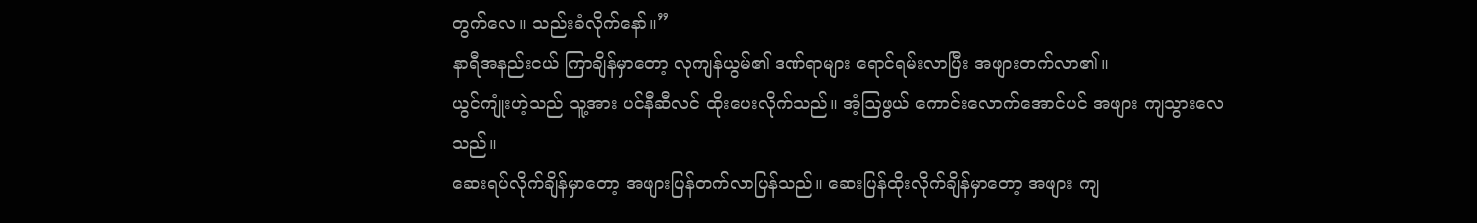တွက်လေ။ သည်းခံလိုက်နော်။”
နာရီအနည်းငယ် ကြာချိန်မှာတော့ လုကျန်ယွမ်၏ ဒဏ်ရာများ ရောင်ရမ်းလာပြီး အဖျားတက်လာ၏။
ယွင်ကျုံးဟဲ့သည် သူ့အား ပင်နီဆီလင် ထိုးပေးလိုက်သည်။ အံ့ဩဖွယ် ကောင်းလောက်အောင်ပင် အဖျား ကျသွားလေသည်။
ဆေးရပ်လိုက်ချိန်မှာတော့ အဖျားပြန်တက်လာပြန်သည်။ ဆေးပြန်ထိုးလိုက်ချိန်မှာတော့ အဖျား ကျ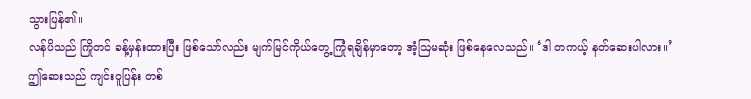သွားပြန်၏။
လန်ပိသည် ကြိုတင် ခန့်မှန်းထားပြီး ဖြစ်သော်လည်း မျက်မြင်ကိုယ်တွေ့ ကြုံရချိန်မှာတော့ အံ့ဩမဆုံး ဖြစ်နေလေသည်။ ‘ဒါ တကယ့် နတ်ဆေးပါလား။’
ဤဆေးသည် ကျင်းဝူပြန်း တစ်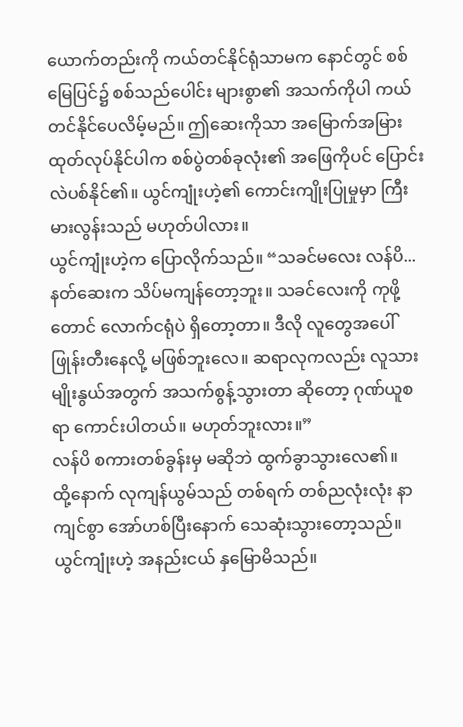ယောက်တည်းကို ကယ်တင်နိုင်ရုံသာမက နောင်တွင် စစ်မြေပြင်၌ စစ်သည်ပေါင်း များစွာ၏ အသက်ကိုပါ ကယ်တင်နိုင်ပေလိမ့်မည်။ ဤဆေးကိုသာ အမြောက်အမြား ထုတ်လုပ်နိုင်ပါက စစ်ပွဲတစ်ခုလုံး၏ အဖြေကိုပင် ပြောင်းလဲပစ်နိုင်၏။ ယွင်ကျုံးဟဲ့၏ ကောင်းကျိုးပြုမှုမှာ ကြီးမားလွန်းသည် မဟုတ်ပါလား။
ယွင်ကျုံးဟဲ့က ပြောလိုက်သည်။ “သခင်မလေး လန်ပိ... နတ်ဆေးက သိပ်မကျန်တော့ဘူး။ သခင်လေးကို ကုဖို့တောင် လောက်ငရုံပဲ ရှိတော့တာ။ ဒီလို လူတွေအပေါ် ဖြုန်းတီးနေလို့ မဖြစ်ဘူးလေ။ ဆရာလုကလည်း လူသားမျိုးနွယ်အတွက် အသက်စွန့်သွားတာ ဆိုတော့ ဂုဏ်ယူစရာ ကောင်းပါတယ်။ မဟုတ်ဘူးလား။”
လန်ပိ စကားတစ်ခွန်းမှ မဆိုဘဲ ထွက်ခွာသွားလေ၏။
ထို့နောက် လုကျန်ယွမ်သည် တစ်ရက် တစ်ညလုံးလုံး နာကျင်စွာ အော်ဟစ်ပြီးနောက် သေဆုံးသွားတော့သည်။
ယွင်ကျုံးဟဲ့ အနည်းငယ် နှမြောမိသည်။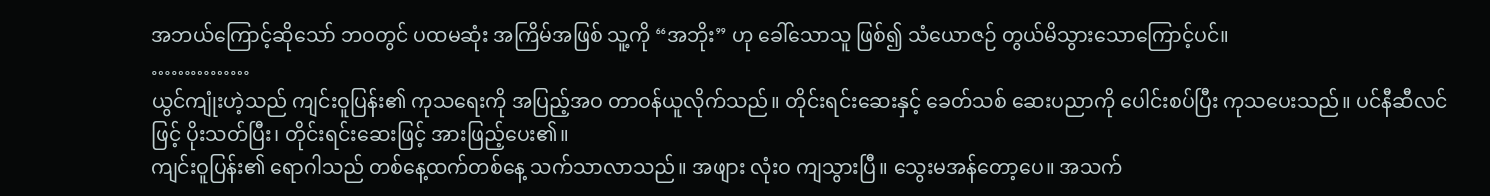အဘယ်ကြောင့်ဆိုသော် ဘဝတွင် ပထမဆုံး အကြိမ်အဖြစ် သူ့ကို “အဘိုး” ဟု ခေါ်သောသူ ဖြစ်၍ သံယောဇဉ် တွယ်မိသွားသောကြောင့်ပင်။
……………
ယွင်ကျုံးဟဲ့သည် ကျင်းဝူပြန်း၏ ကုသရေးကို အပြည့်အဝ တာဝန်ယူလိုက်သည်။ တိုင်းရင်းဆေးနှင့် ခေတ်သစ် ဆေးပညာကို ပေါင်းစပ်ပြီး ကုသပေးသည်။ ပင်နီဆီလင်ဖြင့် ပိုးသတ်ပြီး၊ တိုင်းရင်းဆေးဖြင့် အားဖြည့်ပေး၏။
ကျင်းဝူပြန်း၏ ရောဂါသည် တစ်နေ့ထက်တစ်နေ့ သက်သာလာသည်။ အဖျား လုံးဝ ကျသွားပြီ။ သွေးမအန်တော့ပေ။ အသက်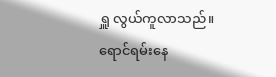ရှူ လွယ်ကူလာသည်။ ရောင်ရမ်းနေ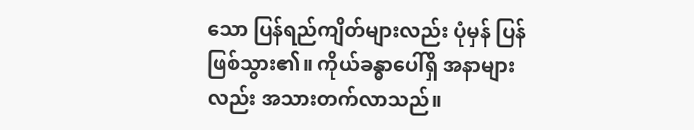သော ပြန်ရည်ကျိတ်များလည်း ပုံမှန် ပြန်ဖြစ်သွား၏။ ကိုယ်ခန္ဓာပေါ်ရှိ အနာများလည်း အသားတက်လာသည်။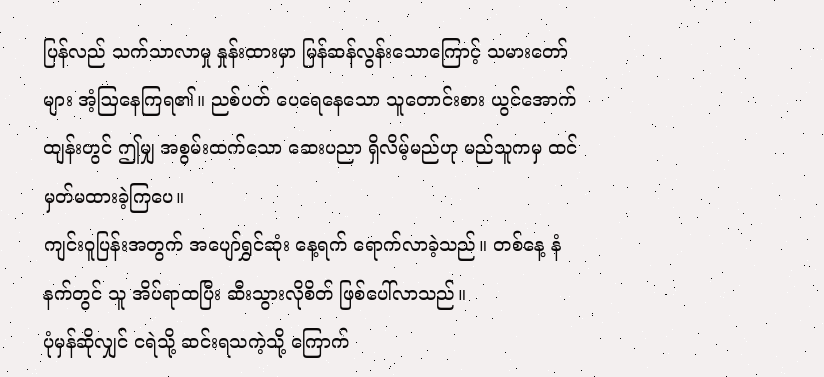ပြန်လည် သက်သာလာမှု နှုန်းထားမှာ မြန်ဆန်လွန်းသောကြောင့် သမားတော်များ အံ့ဩနေကြရ၏။ ညစ်ပတ် ပေရေနေသော သူတောင်းစား ယွင်အောက်ထျန်းတွင် ဤမျှ အစွမ်းထက်သော ဆေးပညာ ရှိလိမ့်မည်ဟု မည်သူကမှ ထင်မှတ်မထားခဲ့ကြပေ။
ကျင်းဝူပြန်းအတွက် အပျော်ရွှင်ဆုံး နေ့ရက် ရောက်လာခဲ့သည်။ တစ်နေ့ နံနက်တွင် သူ အိပ်ရာထပြီး ဆီးသွားလိုစိတ် ဖြစ်ပေါ်လာသည်။
ပုံမှန်ဆိုလျှင် ငရဲသို့ ဆင်းရသကဲ့သို့ ကြောက်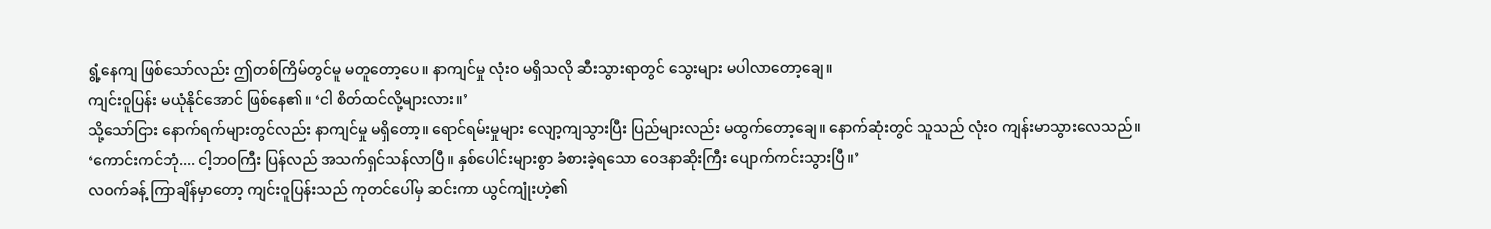ရွံ့နေကျ ဖြစ်သော်လည်း ဤတစ်ကြိမ်တွင်မူ မတူတော့ပေ။ နာကျင်မှု လုံးဝ မရှိသလို ဆီးသွားရာတွင် သွေးများ မပါလာတော့ချေ။
ကျင်းဝူပြန်း မယုံနိုင်အောင် ဖြစ်နေ၏။ ‘ငါ စိတ်ထင်လို့များလား။’
သို့သော်ငြား နောက်ရက်များတွင်လည်း နာကျင်မှု မရှိတော့။ ရောင်ရမ်းမှုများ လျော့ကျသွားပြီး ပြည်များလည်း မထွက်တော့ချေ။ နောက်ဆုံးတွင် သူသည် လုံးဝ ကျန်းမာသွားလေသည်။
‘ကောင်းကင်ဘုံ.... ငါ့ဘဝကြီး ပြန်လည် အသက်ရှင်သန်လာပြီ။ နှစ်ပေါင်းများစွာ ခံစားခဲ့ရသော ဝေဒနာဆိုးကြီး ပျောက်ကင်းသွားပြီ။’
လဝက်ခန့် ကြာချိန်မှာတော့ ကျင်းဝူပြန်းသည် ကုတင်ပေါ်မှ ဆင်းကာ ယွင်ကျုံးဟဲ့၏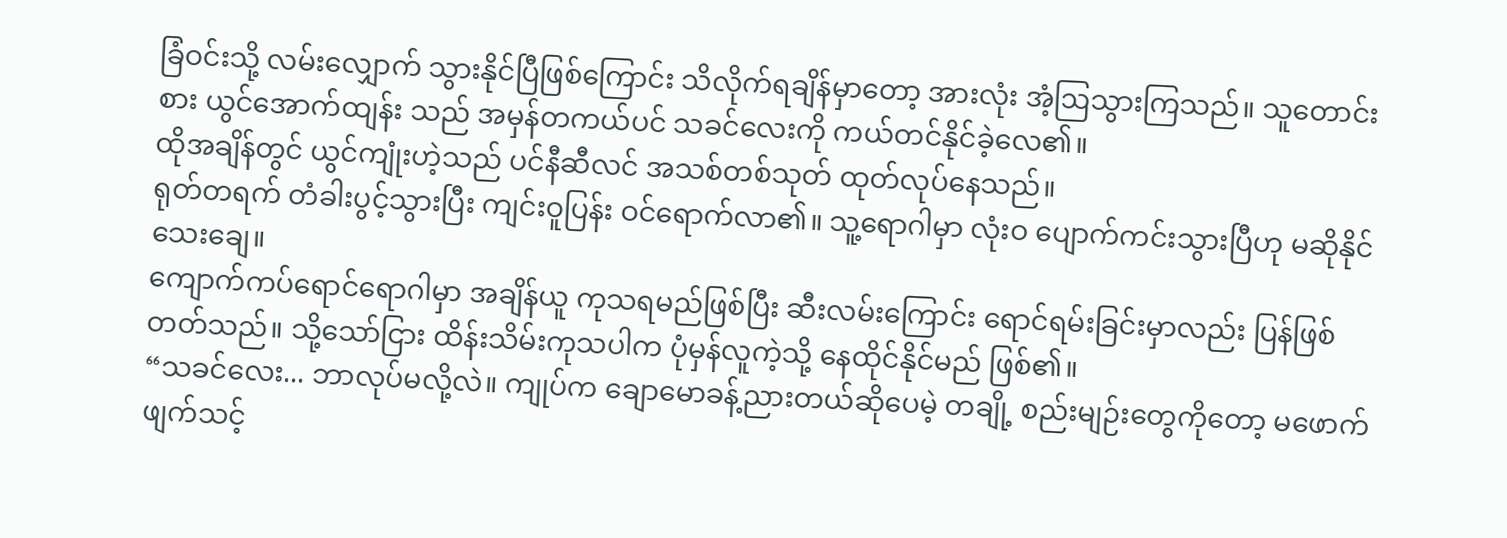ခြံဝင်းသို့ လမ်းလျှောက် သွားနိုင်ပြီဖြစ်ကြောင်း သိလိုက်ရချိန်မှာတော့ အားလုံး အံ့ဩသွားကြသည်။ သူတောင်းစား ယွင်အောက်ထျန်း သည် အမှန်တကယ်ပင် သခင်လေးကို ကယ်တင်နိုင်ခဲ့လေ၏။
ထိုအချိန်တွင် ယွင်ကျုံးဟဲ့သည် ပင်နီဆီလင် အသစ်တစ်သုတ် ထုတ်လုပ်နေသည်။
ရုတ်တရက် တံခါးပွင့်သွားပြီး ကျင်းဝူပြန်း ဝင်ရောက်လာ၏။ သူ့ရောဂါမှာ လုံးဝ ပျောက်ကင်းသွားပြီဟု မဆိုနိုင်သေးချေ။
ကျောက်ကပ်ရောင်ရောဂါမှာ အချိန်ယူ ကုသရမည်ဖြစ်ပြီး ဆီးလမ်းကြောင်း ရောင်ရမ်းခြင်းမှာလည်း ပြန်ဖြစ်တတ်သည်။ သို့သော်ငြား ထိန်းသိမ်းကုသပါက ပုံမှန်လူကဲ့သို့ နေထိုင်နိုင်မည် ဖြစ်၏။
“သခင်လေး... ဘာလုပ်မလို့လဲ။ ကျုပ်က ချောမောခန့်ညားတယ်ဆိုပေမဲ့ တချို့ စည်းမျဉ်းတွေကိုတော့ မဖောက်ဖျက်သင့်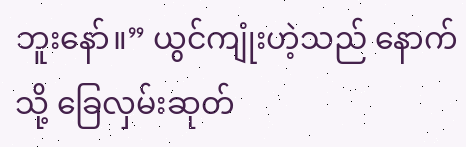ဘူးနော်။” ယွင်ကျုံးဟဲ့သည် နောက်သို့ ခြေလှမ်းဆုတ်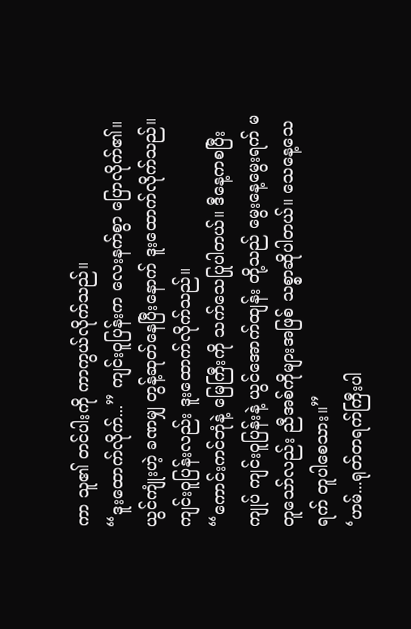ကာ သူ၏ တင်ပါးကို ကာကွယ်လိုက်သည်။
“ဒူးထောက်လိုက်...” ကျင်းဝူပြန်းက လေးနက်စွာ ပြောလိုက်၏။
ယွင်ကျုံးဟဲ့ ခဏမျှ တွန့်ဆုတ်နေပြီးနောက် ဒူးထောက်လိုက်သည်။ ကျင်းဝူပြန်းလည်း ဒူးထောက်လိုက်သည်။
“ကောင်းကင်ဘုံနဲ့ မြေကြီးကို သက်သေပြုပါတယ်။ ဒီနေ့ကစပြီး ကျုပ် ကျင်းဝူပြန်းနဲ့ ယွင်အောက်ထျန်း တို့သည် မွေးနေ့မွေးရက် မတူသော်လည်း ညီအစ်ကိုများအဖြစ် သစ္စာဆိုပါတယ်။ သေနေ့သေရက် တူပါစေသား။”
‘ဟမ်...ရုတ်တရက်ကြီးပါ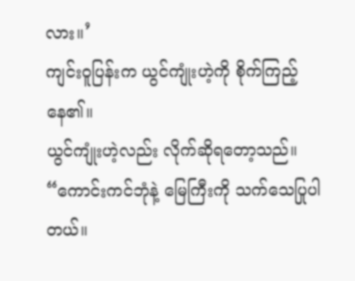လား။’
ကျင်းဝူပြန်းက ယွင်ကျုံးဟဲ့ကို စိုက်ကြည့်နေ၏။
ယွင်ကျုံးဟဲ့လည်း လိုက်ဆိုရတော့သည်။ “ကောင်းကင်ဘုံနဲ့ မြေကြီးကို သက်သေပြုပါတယ်။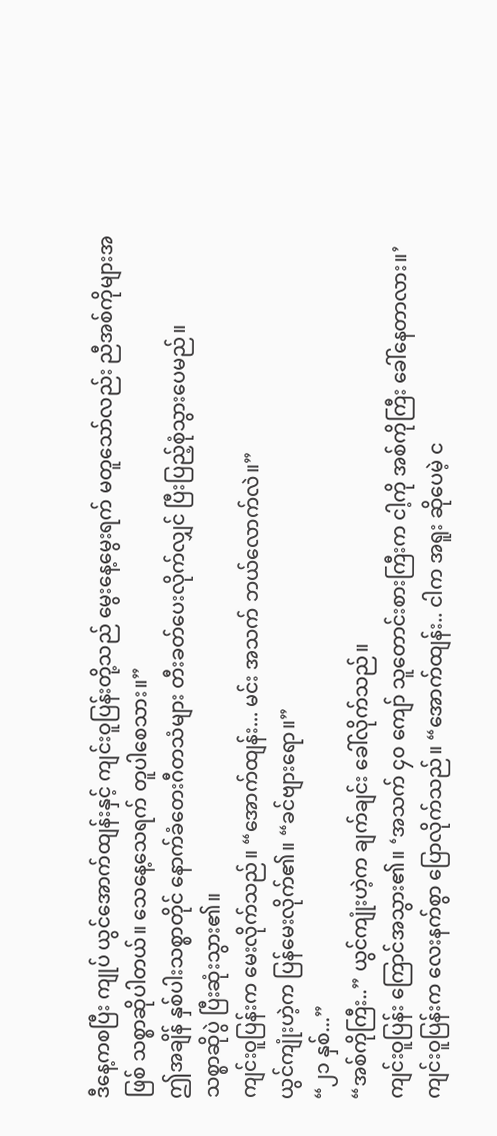ဒီနေ့ကစပြီး ကျုပ် ယွင်အောက်ထျန်းနှင့် ကျင်းဝူပြန်းတို့သည် မွေးနေ့မွေးရက် မတူသော်လည်း ညီအစ်ကိုများအဖြစ် သစ္စာဆိုပါတယ်။ သေနေ့သေရက် တူပါစေသား။”
ဤအချိန် နှစ်ပါးသစ္စာတိုင် နောက်ခံတေးဂီတသံများ တီးခတ်ပေးလိုက်လျှင် ပြီးပြည့်စုံသွားပေမည်။
သစ္စာဆိုပွဲ ပြီးဆုံးသွား၏။
ကျင်းဝူပြန်းက မေးလိုက်သည်။ “အောက်ထျန်း... မင်း အသက် ဘယ်လောက်လဲ။”
ယွင်ကျုံးဟဲ့က ပြန်မေးလိုက်၏။ “ခင်ဗျားရော။”
“၂၁ နှစ်...”
“အစ်ကိုကြီး..” ယွင်ကျုံးဟဲ့က ချက်ချင်း ခေါ်လိုက်သည်။
ကျင်းဝူပြန်း ကြောင်အသွား၏။ ‘အသက် ၄၀ ကျော် သူတောင်းစားကြီးက ငါ့ကို အစ်ကိုကြီး ခေါ်နေတာလား။’
ကျင်းဝူပြန်းက လေးနက်စွာ ပြောလိုက်သည်။ “အောက်ထျန်း.. ငါက အရူး ဆိုပေမဲ့ င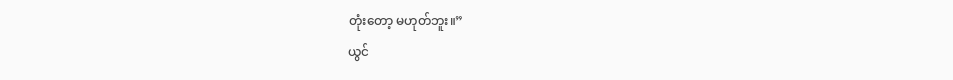တုံးတော့ မဟုတ်ဘူး။”
ယွင်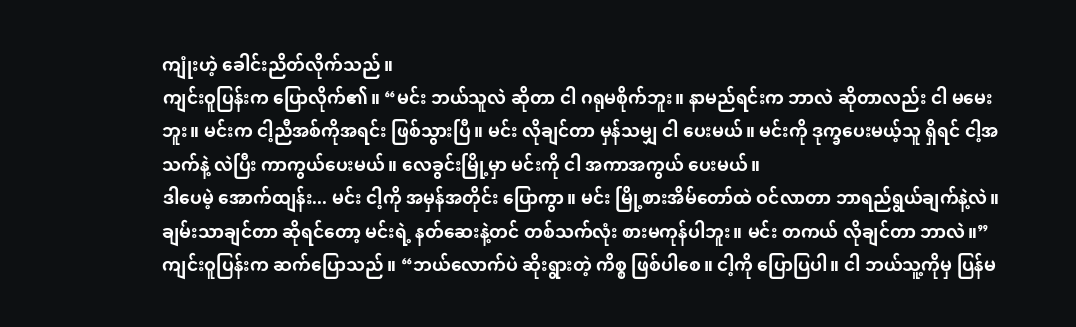ကျုံးဟဲ့ ခေါင်းညိတ်လိုက်သည်။
ကျင်းဝူပြန်းက ပြောလိုက်၏။ “မင်း ဘယ်သူလဲ ဆိုတာ ငါ ဂရုမစိုက်ဘူး။ နာမည်ရင်းက ဘာလဲ ဆိုတာလည်း ငါ မမေးဘူး။ မင်းက ငါ့ညီအစ်ကိုအရင်း ဖြစ်သွားပြီ။ မင်း လိုချင်တာ မှန်သမျှ ငါ ပေးမယ်။ မင်းကို ဒုက္ခပေးမယ့်သူ ရှိရင် ငါ့အသက်နဲ့ လဲပြီး ကာကွယ်ပေးမယ်။ လေခွင်းမြို့မှာ မင်းကို ငါ အကာအကွယ် ပေးမယ်။
ဒါပေမဲ့ အောက်ထျန်း... မင်း ငါ့ကို အမှန်အတိုင်း ပြောကွာ။ မင်း မြို့စားအိမ်တော်ထဲ ဝင်လာတာ ဘာရည်ရွယ်ချက်နဲ့လဲ။ ချမ်းသာချင်တာ ဆိုရင်တော့ မင်းရဲ့ နတ်ဆေးနဲ့တင် တစ်သက်လုံး စားမကုန်ပါဘူး။ မင်း တကယ် လိုချင်တာ ဘာလဲ။”
ကျင်းဝူပြန်းက ဆက်ပြောသည်။ “ဘယ်လောက်ပဲ ဆိုးရွားတဲ့ ကိစ္စ ဖြစ်ပါစေ။ ငါ့ကို ပြောပြပါ။ ငါ ဘယ်သူ့ကိုမှ ပြန်မ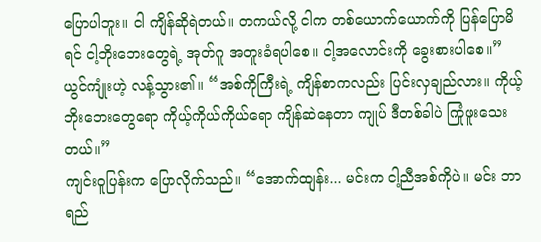ပြောပါဘူး။ ငါ ကျိန်ဆိုရဲတယ်။ တကယ်လို့ ငါက တစ်ယောက်ယောက်ကို ပြန်ပြောမိရင် ငါ့ဘိုးဘေးတွေရဲ့ အုတ်ဂူ အတူးခံရပါစေ။ ငါ့အလောင်းကို ခွေးစားပါစေ။”
ယွင်ကျုံးဟဲ့ လန့်သွား၏။ “အစ်ကိုကြီးရဲ့ ကျိန်စာကလည်း ပြင်းလှချည်လား။ ကိုယ့်ဘိုးဘေးတွေရော ကိုယ့်ကိုယ်ကိုယ်ရော ကျိန်ဆဲနေတာ ကျုပ် ဒီတစ်ခါပဲ ကြုံဖူးသေးတယ်။”
ကျင်းဝူပြန်းက ပြောလိုက်သည်။ “အောက်ထျန်း... မင်းက ငါ့ညီအစ်ကိုပဲ။ မင်း ဘာရည်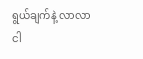ရွယ်ချက်နဲ့ လာလာ ငါ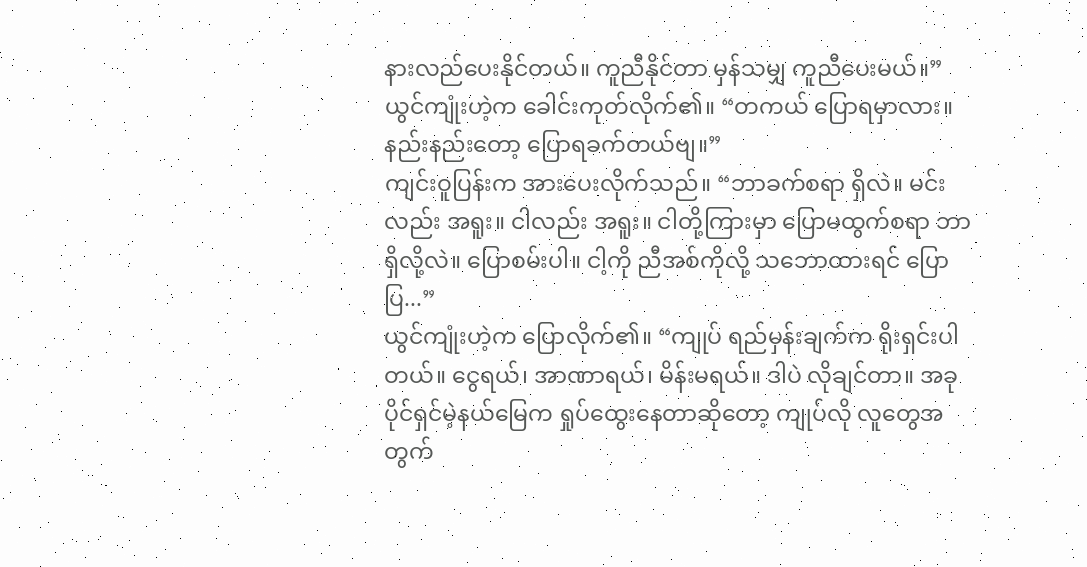နားလည်ပေးနိုင်တယ်။ ကူညီနိုင်တာ မှန်သမျှ ကူညီပေးမယ်။”
ယွင်ကျုံးဟဲ့က ခေါင်းကုတ်လိုက်၏။ “တကယ် ပြောရမှာလား။ နည်းနည်းတော့ ပြောရခက်တယ်ဗျ။”
ကျင်းဝူပြန်းက အားပေးလိုက်သည်။ “ဘာခက်စရာ ရှိလဲ။ မင်းလည်း အရူး။ ငါလည်း အရူး။ ငါတို့ကြားမှာ ပြောမထွက်စရာ ဘာရှိလို့လဲ။ ပြောစမ်းပါ။ ငါ့ကို ညီအစ်ကိုလို့ သဘောထားရင် ပြောပြ...”
ယွင်ကျုံးဟဲ့က ပြောလိုက်၏။ “ကျုပ် ရည်မှန်းချက်က ရိုးရှင်းပါတယ်။ ငွေရယ်၊ အာဏာရယ်၊ မိန်းမရယ်။ ဒါပဲ လိုချင်တာ။ အခု ပိုင်ရှင်မဲ့နယ်မြေက ရှုပ်ထွေးနေတာဆိုတော့ ကျုပ်လို လူတွေအတွက်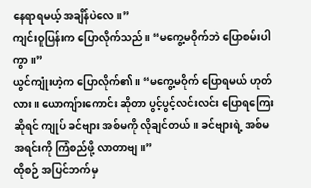နေရာရမယ့် အချိန်ပဲလေ။”
ကျင်းဝူပြန်းက ပြောလိုက်သည်။ “မကွေ့မဝိုက်ဘဲ ပြောစမ်းပါကွာ။”
ယွင်ကျုံးဟဲ့က ပြောလိုက်၏။ “မကွေ့မဝိုက် ပြောရမယ် ဟုတ်လား။ ယောကျ်ားကောင်း ဆိုတာ ပွင့်ပွင့်လင်းလင်း ပြောရကြေးဆိုရင် ကျုပ် ခင်ဗျား အစ်မကို လိုချင်တယ်။ ခင်ဗျားရဲ့ အစ်မအရင်းကို ကြံစည်ဖို့ လာတာဗျ။”
ထိုစဉ် အပြင်ဘက်မှ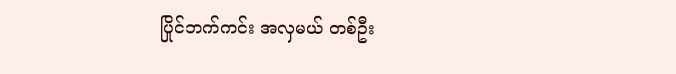ပြိုင်ဘက်ကင်း အလှမယ် တစ်ဦး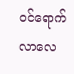ဝင်ရောက်လာလေ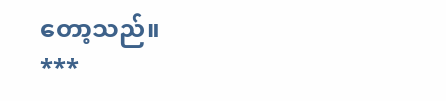တော့သည်။
***